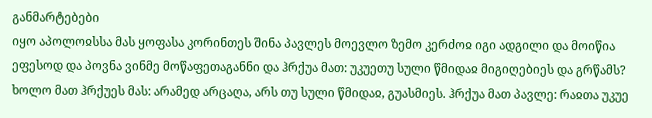განმარტებები
იყო აპოლოჲსსა მას ყოფასა კორინთეს შინა პავლეს მოევლო ზემო კერძოჲ იგი ადგილი და მოიწია ეფესოდ და პოვნა ვინმე მოწაფეთაგანნი და ჰრქუა მათ: უკუეთუ სული წმიდაჲ მიგიღებიეს და გრწამს? ხოლო მათ ჰრქუეს მას: არამედ არცაღა, არს თუ სული წმიდაჲ, გუასმიეს. ჰრქუა მათ პავლე: რაჲთა უკუე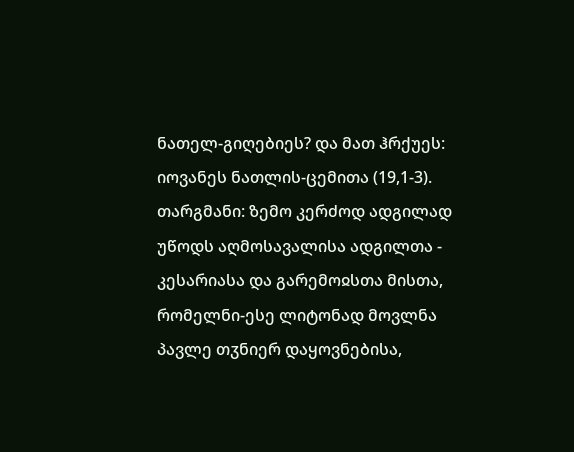ნათელ-გიღებიეს? და მათ ჰრქუეს: იოვანეს ნათლის-ცემითა (19,1-3).
თარგმანი: ზემო კერძოდ ადგილად უწოდს აღმოსავალისა ადგილთა - კესარიასა და გარემოჲსთა მისთა, რომელნი-ესე ლიტონად მოვლნა პავლე თჳნიერ დაყოვნებისა,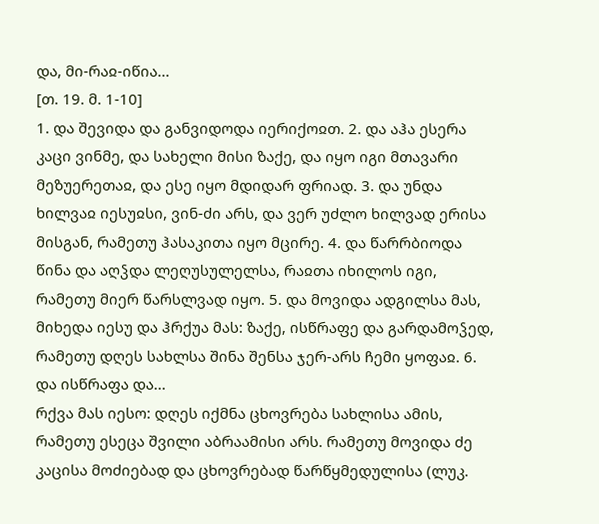და, მი-რაჲ-იწია...
[თ. 19. მ. 1-10]
1. და შევიდა და განვიდოდა იერიქოჲთ. 2. და აჰა ესერა კაცი ვინმე, და სახელი მისი ზაქე, და იყო იგი მთავარი მეზუერეთაჲ, და ესე იყო მდიდარ ფრიად. 3. და უნდა ხილვაჲ იესუჲსი, ვინ-ძი არს, და ვერ უძლო ხილვად ერისა მისგან, რამეთუ ჰასაკითა იყო მცირე. 4. და წარრბიოდა წინა და აღჴდა ლეღუსულელსა, რაჲთა იხილოს იგი, რამეთუ მიერ წარსლვად იყო. 5. და მოვიდა ადგილსა მას, მიხედა იესუ და ჰრქუა მას: ზაქე, ისწრაფე და გარდამოჴედ, რამეთუ დღეს სახლსა შინა შენსა ჯერ-არს ჩემი ყოფაჲ. 6. და ისწრაფა და...
რქვა მას იესო: დღეს იქმნა ცხოვრება სახლისა ამის, რამეთუ ესეცა შვილი აბრაამისი არს. რამეთუ მოვიდა ძე კაცისა მოძიებად და ცხოვრებად წარწყმედულისა (ლუკ.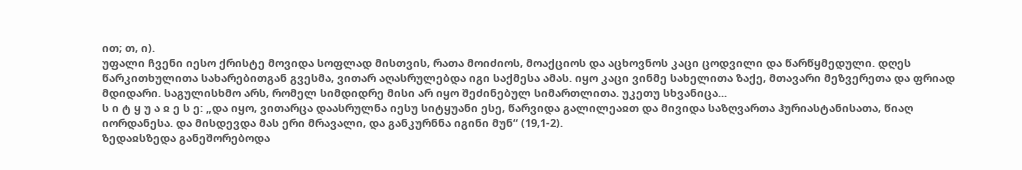ით; თ, ი).
უფალი ჩვენი იესო ქრისტე მოვიდა სოფლად მისთვის, რათა მოიძიოს, მოაქციოს და აცხოვნოს კაცი ცოდვილი და წარწყმედული. დღეს წარკითხულითა სახარებითგან გვესმა, ვითარ აღასრულებდა იგი საქმესა ამას. იყო კაცი ვინმე სახელითა ზაქე, მთავარი მეზვერეთა და ფრიად მდიდარი. საგულისხმო არს, რომელ სიმდიდრე მისი არ იყო შეძინებულ სიმართლითა. უკეთუ სხვანიცა...
ს ი ტ ყ უ ა ჲ ე ს ე: „და იყო, ვითარცა დაასრულნა იესუ სიტყუანი ესე, წარვიდა გალილეაჲთ და მივიდა საზღვართა ჰურიასტანისათა, წიაღ იორდანესა. და მისდევდა მას ერი მრავალი, და განკურნნა იგინი მუნ“ (19,1-2).
ზედაჲსზედა განეშორებოდა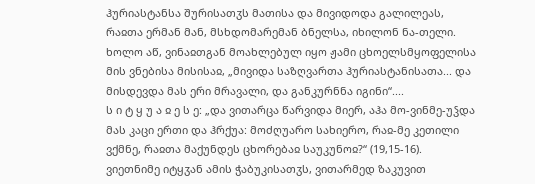ჰურიასტანსა შურისათჳს მათისა და მივიდოდა გალილეას, რაჲთა ერმან მან, მსხდომარემან ბნელსა, იხილონ ნა-თელი. ხოლო აწ, ვინაჲთგან მოახლებულ იყო ჟამი ცხოელსმყოფელისა მის ვნებისა მისისაჲ, „მივიდა საზღვართა ჰურიასტანისათა... და მისდევდა მას ერი მრავალი, და განკურნნა იგინი“....
ს ი ტ ყ უ ა ჲ ე ს ე: „და ვითარცა წარვიდა მიერ, აჰა მო-ვინმე-უჴდა მას კაცი ერთი და ჰრქუა: მოძღუარო სახიერო, რაჲ-მე კეთილი ვქმნე, რაჲთა მაქუნდეს ცხორებაჲ საუკუნოჲ?“ (19,15-16).
ვიეთნიმე იტყჳან ამის ჭაბუკისათჳს, ვითარმედ ზაკუვით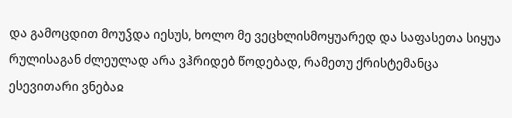და გამოცდით მოუჴდა იესუს, ხოლო მე ვეცხლისმოყუარედ და საფასეთა სიყუა რულისაგან ძლეულად არა ვჰრიდებ წოდებად, რამეთუ ქრისტემანცა ესევითარი ვნებაჲ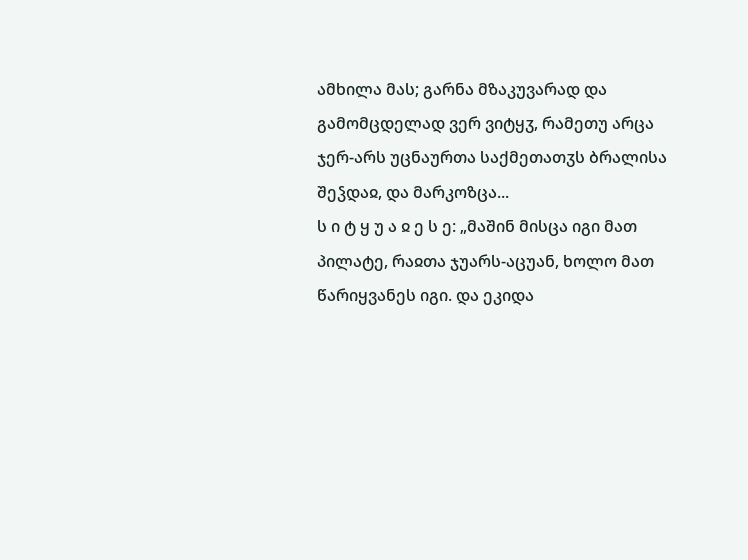ამხილა მას; გარნა მზაკუვარად და გამომცდელად ვერ ვიტყჳ, რამეთუ არცა ჯერ-არს უცნაურთა საქმეთათჳს ბრალისა შეჴდაჲ, და მარკოზცა...
ს ი ტ ყ უ ა ჲ ე ს ე: „მაშინ მისცა იგი მათ პილატე, რაჲთა ჯუარს-აცუან, ხოლო მათ წარიყვანეს იგი. და ეკიდა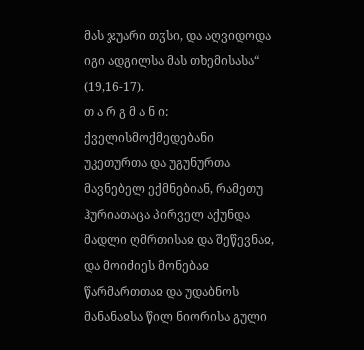მას ჯუარი თჳსი, და აღვიდოდა იგი ადგილსა მას თხემისასა“ (19,16-17).
თ ა რ გ მ ა ნ ი: ქველისმოქმედებანი უკეთურთა და უგუნურთა მავნებელ ექმნებიან, რამეთუ ჰურიათაცა პირველ აქუნდა მადლი ღმრთისაჲ და შეწევნაჲ, და მოიძიეს მონებაჲ წარმართთაჲ და უდაბნოს მანანაჲსა წილ ნიორისა გული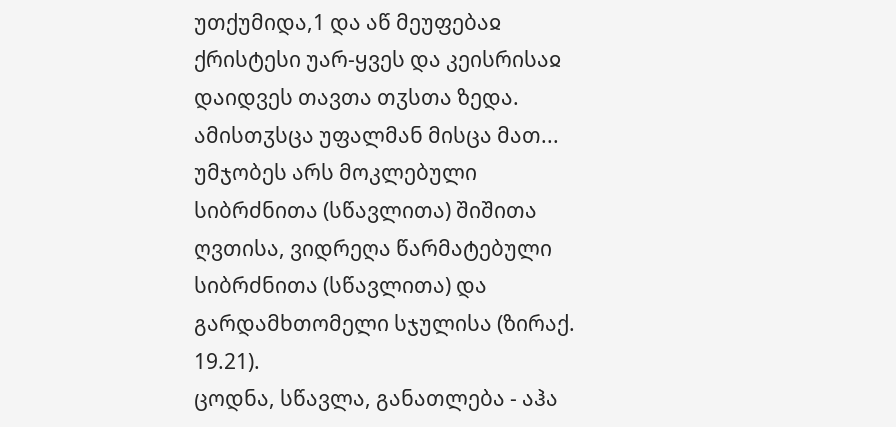უთქუმიდა,1 და აწ მეუფებაჲ ქრისტესი უარ-ყვეს და კეისრისაჲ დაიდვეს თავთა თჳსთა ზედა. ამისთჳსცა უფალმან მისცა მათ...
უმჯობეს არს მოკლებული სიბრძნითა (სწავლითა) შიშითა ღვთისა, ვიდრეღა წარმატებული სიბრძნითა (სწავლითა) და გარდამხთომელი სჯულისა (ზირაქ. 19.21).
ცოდნა, სწავლა, განათლება - აჰა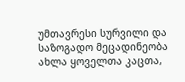უმთავრესი სურვილი და საზოგადო მეცადინეობა ახლა ყოველთა კაცთა,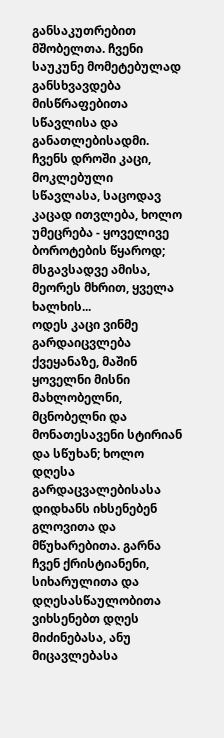განსაკუთრებით მშობელთა. ჩვენი საუკუნე მომეტებულად განსხვავდება მისწრაფებითა სწავლისა და განათლებისადმი. ჩვენს დროში კაცი, მოკლებული სწავლასა, საცოდავ კაცად ითვლება, ხოლო უმეცრება - ყოველივე ბოროტების წყაროდ; მსგავსადვე ამისა, მეორეს მხრით, ყველა ხალხის...
ოდეს კაცი ვინმე გარდაიცვლება ქვეყანაზე, მაშინ ყოველნი მისნი მახლობელნი, მცნობელნი და მონათესავენი სტირიან და სწუხან; ხოლო დღესა გარდაცვალებისასა დიდხანს იხსენებენ გლოვითა და მწუხარებითა. გარნა ჩვენ ქრისტიანენი, სიხარულითა და დღესასწაულობითა ვიხსენებთ დღეს მიძინებასა, ანუ მიცავლებასა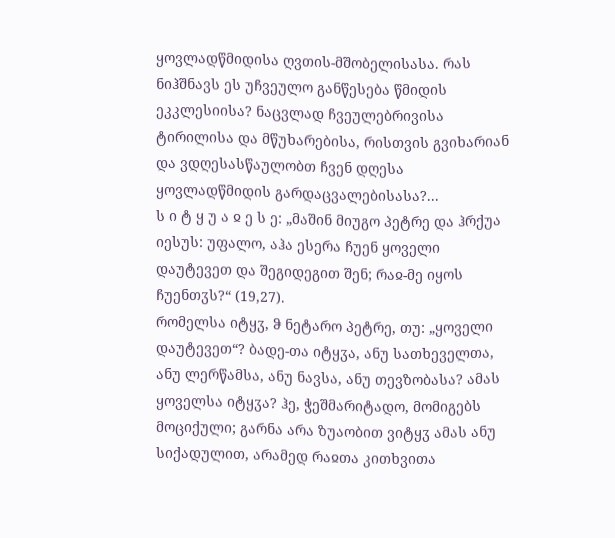ყოვლადწმიდისა ღვთის-მშობელისასა. რას ნიჰშნავს ეს უჩვეულო განწესება წმიდის ეკკლესიისა? ნაცვლად ჩვეულებრივისა ტირილისა და მწუხარებისა, რისთვის გვიხარიან და ვდღესასწაულობთ ჩვენ დღესა ყოვლადწმიდის გარდაცვალებისასა?...
ს ი ტ ყ უ ა ჲ ე ს ე: „მაშინ მიუგო პეტრე და ჰრქუა იესუს: უფალო, აჰა ესერა ჩუენ ყოველი დაუტევეთ და შეგიდეგით შენ; რაჲ-მე იყოს ჩუენთჳს?“ (19,27).
რომელსა იტყჳ, ჵ ნეტარო პეტრე, თუ: „ყოველი დაუტევეთ“? ბადე-თა იტყჳა, ანუ სათხეველთა, ანუ ლერწამსა, ანუ ნავსა, ანუ თევზობასა? ამას ყოველსა იტყჳა? ჰე, ჭეშმარიტადო, მომიგებს მოციქული; გარნა არა ზუაობით ვიტყჳ ამას ანუ სიქადულით, არამედ რაჲთა კითხვითა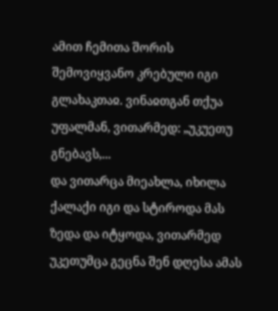ამით ჩემითა შორის შემოვიყვანო კრებული იგი გლახაკთაჲ. ვინაჲთგან თქუა უფალმან, ვითარმედ: „უკუეთუ გნებავს,...
და ვითარცა მიეახლა, იხილა ქალაქი იგი და სტიროდა მას ზედა და იტყოდა, ვითარმედ უკეთუმცა გეცნა შენ დღესა ამას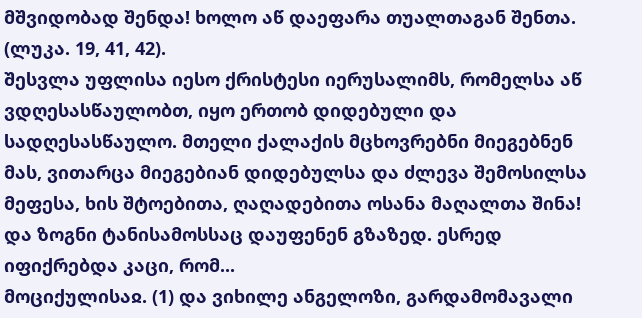მშვიდობად შენდა! ხოლო აწ დაეფარა თუალთაგან შენთა. (ლუკა. 19, 41, 42).
შესვლა უფლისა იესო ქრისტესი იერუსალიმს, რომელსა აწ ვდღესასწაულობთ, იყო ერთობ დიდებული და სადღესასწაულო. მთელი ქალაქის მცხოვრებნი მიეგებნენ მას, ვითარცა მიეგებიან დიდებულსა და ძლევა შემოსილსა მეფესა, ხის შტოებითა, ღაღადებითა ოსანა მაღალთა შინა! და ზოგნი ტანისამოსსაც დაუფენენ გზაზედ. ესრედ იფიქრებდა კაცი, რომ...
მოციქულისაჲ. (1) და ვიხილე ანგელოზი, გარდამომავალი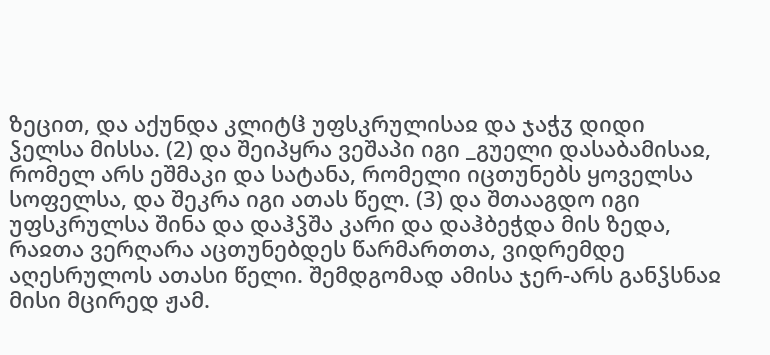ზეცით, და აქუნდა კლიტჱ უფსკრულისაჲ და ჯაჭჳ დიდი ჴელსა მისსა. (2) და შეიპყრა ვეშაპი იგი _გუელი დასაბამისაჲ, რომელ არს ეშმაკი და სატანა, რომელი იცთუნებს ყოველსა სოფელსა, და შეკრა იგი ათას წელ. (3) და შთააგდო იგი უფსკრულსა შინა და დაჰჴშა კარი და დაჰბეჭდა მის ზედა, რაჲთა ვერღარა აცთუნებდეს წარმართთა, ვიდრემდე აღესრულოს ათასი წელი. შემდგომად ამისა ჯერ-არს განჴსნაჲ მისი მცირედ ჟამ.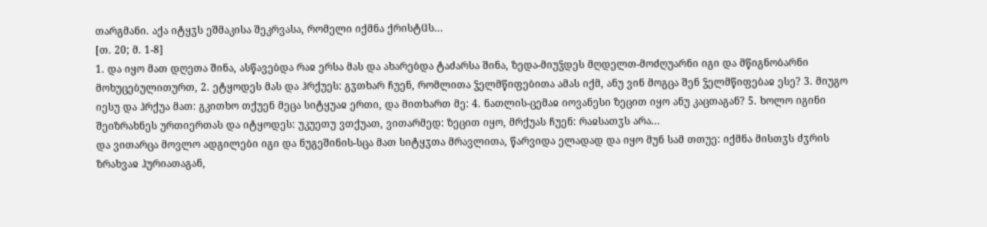თარგმანი. აქა იტყჳს ეშმაკისა შეკრვასა, რომელი იქმნა ქრისტჱს...
[თ. 20; მ. 1-8]
1. და იყო მათ დღეთა შინა, ასწავებდა რაჲ ერსა მას და ახარებდა ტაძარსა შინა, ზედა-მიუჴდეს მღდელთ-მოძღუარნი იგი და მწიგნობარნი მოხუცებულითურთ, 2. ეტყოდეს მას და ჰრქუეს: გჳთხარ ჩუენ, რომლითა ჴელმწიფებითა ამას იქმ, ანუ ვინ მოგცა შენ ჴელმწიფებაჲ ესე? 3. მიუგო იესუ და ჰრქუა მათ: გკითხო თქუენ მეცა სიტყუაჲ ერთი, და მითხართ მე: 4. ნათლის-ცემაჲ იოვანესი ზეცით იყო ანუ კაცთაგან? 5. ხოლო იგინი შეიზრახნეს ურთიერთას და იტყოდეს: უკუეთუ ვთქუათ, ვითარმედ: ზეცით იყო, მრქუას ჩუენ: რაჲსათჳს არა...
და ვითარცა მოვლო ადგილები იგი და ნუგეშინის-სცა მათ სიტყჳთა მრავლითა, წარვიდა ელადად და იყო მუნ სამ თთუე: იქმნა მისთჳს ძჳრის ზრახვაჲ ჰურიათაგან,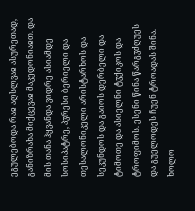ეგულებოდა რაჲ აღსლვაჲ ასურეთად, განიზრახა მიქცევაჲ მაკედონიაჲთ. და მის თანა ჰყვანდა ვიდრე ასიამდე სოსიპატრე, პჳრესი ბერიელი და თესალონიკელი არისტარხოს და სეკუნდოს და გაიოს დერბელი და ტიმოთე და ასიელნი ტჳქიკოს და ტროფიმოს. ესენი წინა წარგჳძღუეს და გუელოდეს ჩუენ ტროადას შინა. ხოლო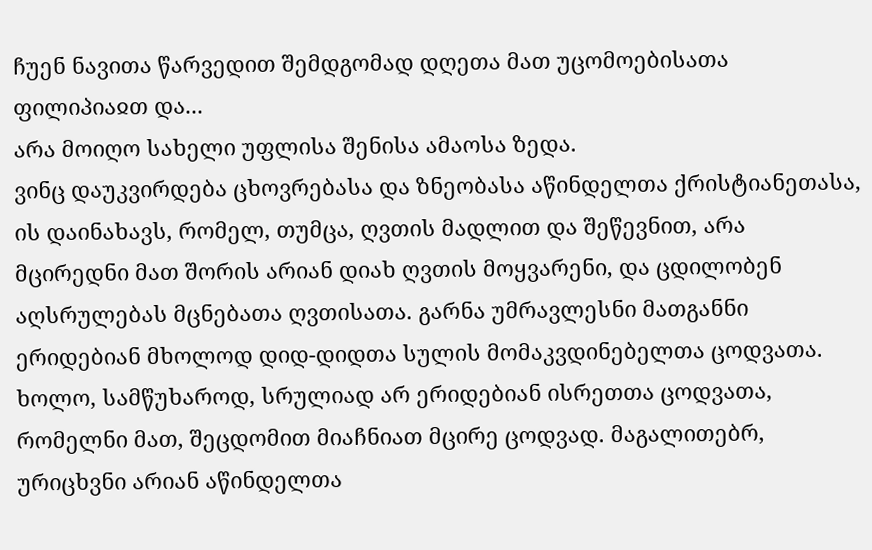ჩუენ ნავითა წარვედით შემდგომად დღეთა მათ უცომოებისათა ფილიპიაჲთ და...
არა მოიღო სახელი უფლისა შენისა ამაოსა ზედა.
ვინც დაუკვირდება ცხოვრებასა და ზნეობასა აწინდელთა ქრისტიანეთასა, ის დაინახავს, რომელ, თუმცა, ღვთის მადლით და შეწევნით, არა მცირედნი მათ შორის არიან დიახ ღვთის მოყვარენი, და ცდილობენ აღსრულებას მცნებათა ღვთისათა. გარნა უმრავლესნი მათგანნი ერიდებიან მხოლოდ დიდ-დიდთა სულის მომაკვდინებელთა ცოდვათა. ხოლო, სამწუხაროდ, სრულიად არ ერიდებიან ისრეთთა ცოდვათა, რომელნი მათ, შეცდომით მიაჩნიათ მცირე ცოდვად. მაგალითებრ, ურიცხვნი არიან აწინდელთა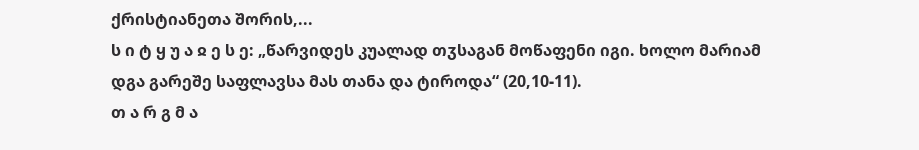ქრისტიანეთა შორის,...
ს ი ტ ყ უ ა ჲ ე ს ე: „წარვიდეს კუალად თჳსაგან მოწაფენი იგი. ხოლო მარიამ დგა გარეშე საფლავსა მას თანა და ტიროდა“ (20,10-11).
თ ა რ გ მ ა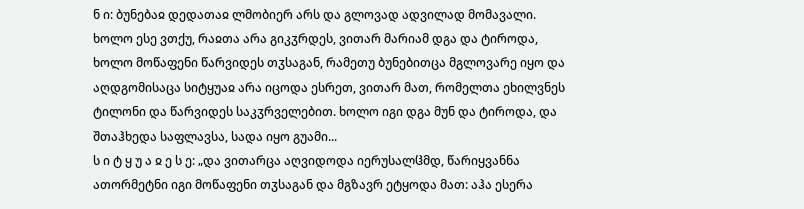ნ ი: ბუნებაჲ დედათაჲ ლმობიერ არს და გლოვად ადვილად მომავალი. ხოლო ესე ვთქუ, რაჲთა არა გიკჳრდეს, ვითარ მარიამ დგა და ტიროდა, ხოლო მოწაფენი წარვიდეს თჳსაგან, რამეთუ ბუნებითცა მგლოვარე იყო და აღდგომისაცა სიტყუაჲ არა იცოდა ესრეთ, ვითარ მათ, რომელთა ეხილვნეს ტილონი და წარვიდეს საკჳრველებით. ხოლო იგი დგა მუნ და ტიროდა, და შთაჰხედა საფლავსა, სადა იყო გუამი...
ს ი ტ ყ უ ა ჲ ე ს ე: „და ვითარცა აღვიდოდა იერუსალჱმდ, წარიყვანნა ათორმეტნი იგი მოწაფენი თჳსაგან და მგზავრ ეტყოდა მათ: აჰა ესერა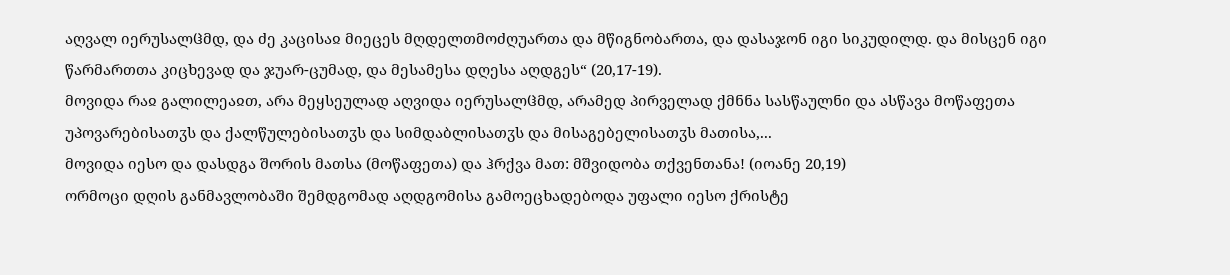აღვალ იერუსალჱმდ, და ძე კაცისაჲ მიეცეს მღდელთმოძღუართა და მწიგნობართა, და დასაჯონ იგი სიკუდილდ. და მისცენ იგი წარმართთა კიცხევად და ჯუარ-ცუმად, და მესამესა დღესა აღდგეს“ (20,17-19).
მოვიდა რაჲ გალილეაჲთ, არა მეყსეულად აღვიდა იერუსალჱმდ, არამედ პირველად ქმნნა სასწაულნი და ასწავა მოწაფეთა უპოვარებისათჳს და ქალწულებისათჳს და სიმდაბლისათჳს და მისაგებელისათჳს მათისა,...
მოვიდა იესო და დასდგა შორის მათსა (მოწაფეთა) და ჰრქვა მათ: მშვიდობა თქვენთანა! (იოანე 20,19)
ორმოცი დღის განმავლობაში შემდგომად აღდგომისა გამოეცხადებოდა უფალი იესო ქრისტე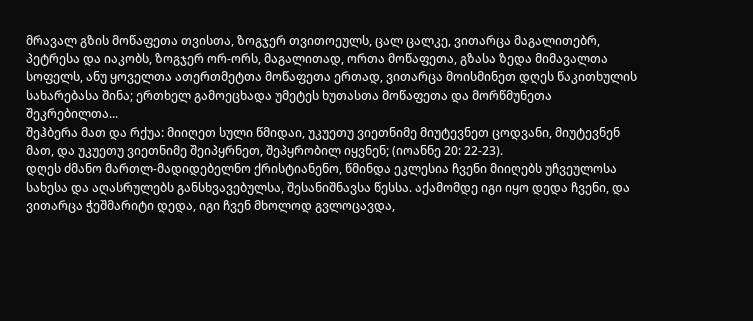მრავალ გზის მოწაფეთა თვისთა, ზოგჯერ თვითოეულს, ცალ ცალკე, ვითარცა მაგალითებრ, პეტრესა და იაკობს, ზოგჯერ ორ-ორს, მაგალითად, ორთა მოწაფეთა, გზასა ზედა მიმავალთა სოფელს, ანუ ყოველთა ათერთმეტთა მოწაფეთა ერთად, ვითარცა მოისმინეთ დღეს წაკითხულის სახარებასა შინა; ერთხელ გამოეცხადა უმეტეს ხუთასთა მოწაფეთა და მორწმუნეთა შეკრებილთა...
შეჰბერა მათ და რქუა: მიიღეთ სული წმიდაი, უკუეთუ ვიეთნიმე მიუტევნეთ ცოდვანი, მიუტევნენ მათ, და უკუეთუ ვიეთნიმე შეიპყრნეთ, შეპყრობილ იყვნენ; (იოანნე 20: 22-23).
დღეს ძმანო მართლ-მადიდებელნო ქრისტიანენო, წმინდა ეკლესია ჩვენი მიიღებს უჩვეულოსა სახესა და აღასრულებს განსხვავებულსა, შესანიშნავსა წესსა. აქამომდე იგი იყო დედა ჩვენი, და ვითარცა ჭეშმარიტი დედა, იგი ჩვენ მხოლოდ გვლოცავდა,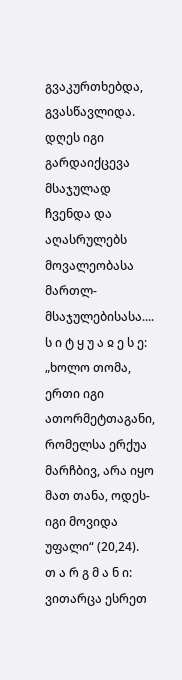გვაკურთხებდა, გვასწავლიდა. დღეს იგი გარდაიქცევა მსაჯულად ჩვენდა და აღასრულებს მოვალეობასა მართლ-მსაჯულებისასა....
ს ი ტ ყ უ ა ჲ ე ს ე: „ხოლო თომა, ერთი იგი ათორმეტთაგანი, რომელსა ერქუა მარჩბივ, არა იყო მათ თანა, ოდეს-იგი მოვიდა უფალი“ (20,24).
თ ა რ გ მ ა ნ ი: ვითარცა ესრეთ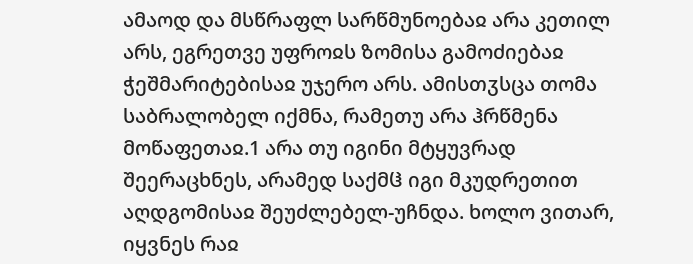ამაოდ და მსწრაფლ სარწმუნოებაჲ არა კეთილ არს, ეგრეთვე უფროჲს ზომისა გამოძიებაჲ ჭეშმარიტებისაჲ უჯერო არს. ამისთჳსცა თომა საბრალობელ იქმნა, რამეთუ არა ჰრწმენა მოწაფეთაჲ.1 არა თუ იგინი მტყუვრად შეერაცხნეს, არამედ საქმჱ იგი მკუდრეთით აღდგომისაჲ შეუძლებელ-უჩნდა. ხოლო ვითარ, იყვნეს რაჲ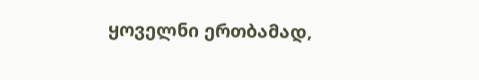ყოველნი ერთბამად,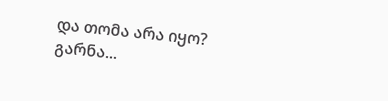და თომა არა იყო? გარნა...